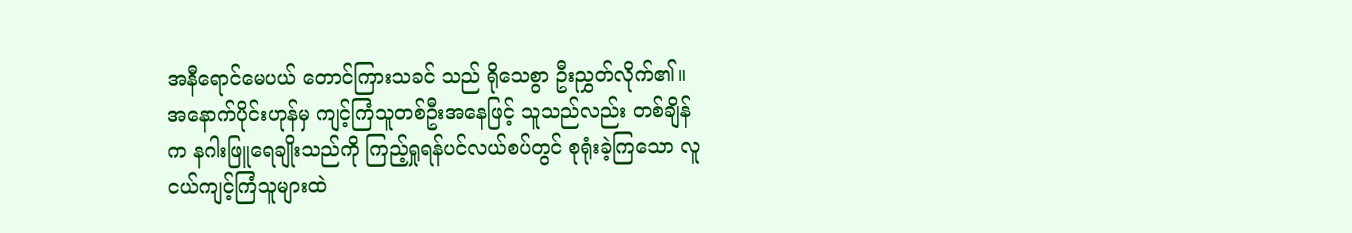အနီရောင်မေပယ် တောင်ကြားသခင် သည် ရိုသေစွာ ဦးညွှတ်လိုက်၏။
အနောက်ပိုင်းဟုန်မှ ကျင့်ကြံသူတစ်ဦးအနေဖြင့် သူသည်လည်း တစ်ချိန်က နဂါးဖြူရေချိုးသည်ကို ကြည့်ရှုရန်ပင်လယ်စပ်တွင် စုရုံးခဲ့ကြသော လူငယ်ကျင့်ကြံသူများထဲ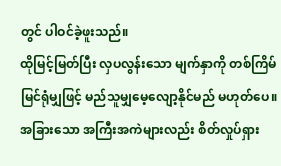တွင် ပါဝင်ခဲ့ဖူးသည်။
ထိုမြင့်မြတ်ပြီး လှပလွန်းသော မျက်နှာကို တစ်ကြိမ်မြင်ရုံမျှဖြင့် မည်သူမျှမေ့လျော့နိုင်မည် မဟုတ်ပေ။
အခြားသော အကြီးအကဲများလည်း စိတ်လှုပ်ရှား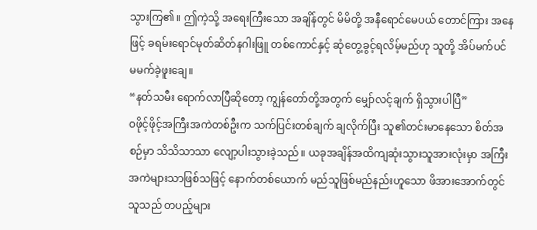သွားကြ၏။ ဤကဲ့သို့ အရေးကြီးသော အချိန်တွင် မိမိတို့ အနီရောင်မေပယ် တောင်ကြား အနေဖြင့် ခရမ်းရောင်မုတ်ဆိတ်နဂါးဖြူ တစ်ကောင်နှင့် ဆုံတွေ့ခွင့်ရလိမ့်မည်ဟု သူတို့ အိပ်မက်ပင် မမက်ခဲ့ဖူးချေ။
“နတ်သမီး ရောက်လာပြီဆိုတော့ ကျွန်တော်တို့အတွက် မျှော်လင့်ချက် ရှိသွားပါပြီ”
ဝဖိုင့်ဖိုင့်အကြီးအကဲတစ်ဦးက သက်ပြင်းတစ်ချက် ချလိုက်ပြီး သူ၏တင်းမာနေသော စိတ်အစဉ်မှာ သိသိသာသာ လျော့ပါးသွားခဲ့သည်။ ယခုအချိန်အထိကျဆုံးသွားသူအားလုံးမှာ အကြီးအကဲများသာဖြစ်သဖြင့် နောက်တစ်ယောက် မည်သူဖြစ်မည်နည်းဟူသော ဖိအားအောက်တွင် သူသည် တပည့်များ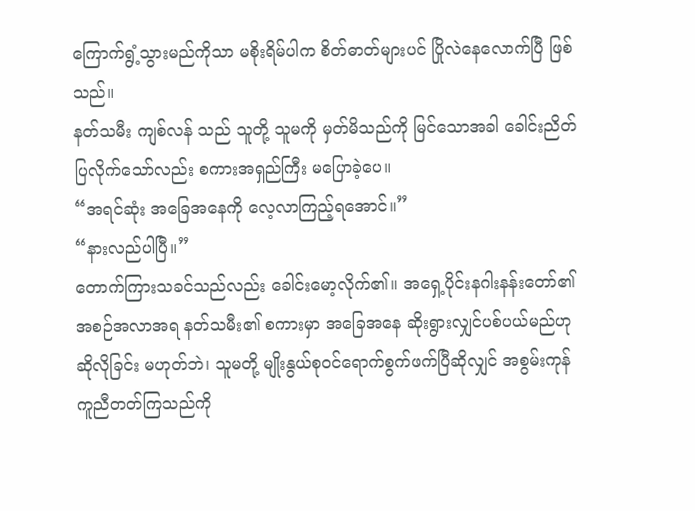ကြောက်ရွံ့သွားမည်ကိုသာ မစိုးရိမ်ပါက စိတ်ဓာတ်များပင် ပြိုလဲနေလောက်ပြီ ဖြစ်သည်။
နတ်သမီး ကျစ်လန် သည် သူတို့ သူမကို မှတ်မိသည်ကို မြင်သောအခါ ခေါင်းညိတ်ပြလိုက်သော်လည်း စကားအရှည်ကြီး မပြောခဲ့ပေ။
“အရင်ဆုံး အခြေအနေကို လေ့လာကြည့်ရအောင်။”
“နားလည်ပါပြီ။”
တောက်ကြားသခင်သည်လည်း ခေါင်းမော့လိုက်၏။ အရှေ့ပိုင်းနဂါးနန်းတော်၏ အစဉ်အလာအရ နတ်သမီး၏ စကားမှာ အခြေအနေ ဆိုးရွားလျှင်ပစ်ပယ်မည်ဟု ဆိုလိုခြင်း မဟုတ်ဘဲ၊ သူမတို့ မျိုးနွယ်စုဝင်ရောက်စွက်ဖက်ပြီဆိုလျှင် အစွမ်းကုန် ကူညီတတ်ကြသည်ကို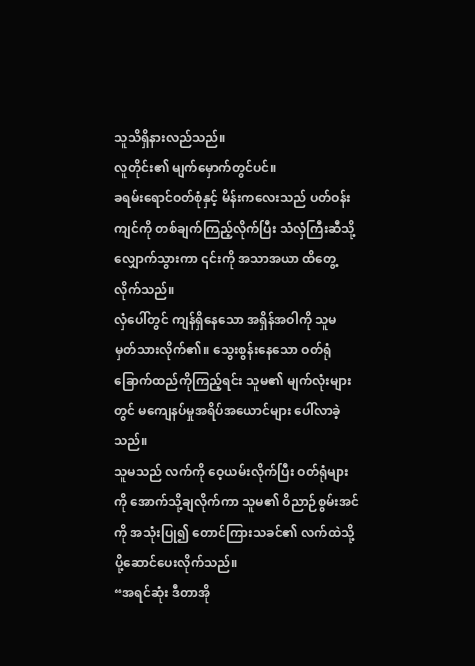သူသိရှိနားလည်သည်။
လူတိုင်း၏ မျက်မှောက်တွင်ပင်။
ခရမ်းရောင်ဝတ်စုံနှင့် မိန်းကလေးသည် ပတ်ဝန်းကျင်ကို တစ်ချက်ကြည့်လိုက်ပြီး သံလှံကြီးဆီသို့ လျှောက်သွားကာ ၎င်းကို အသာအယာ ထိတွေ့လိုက်သည်။
လှံပေါ်တွင် ကျန်ရှိနေသော အရှိန်အဝါကို သူမ မှတ်သားလိုက်၏။ သွေးစွန်းနေသော ဝတ်ရုံခြောက်ထည်ကိုကြည့်ရင်း သူမ၏ မျက်လုံးများတွင် မကျေနပ်မှုအရိပ်အယောင်များ ပေါ်လာခဲ့သည်။
သူမသည် လက်ကို ဝေ့ယမ်းလိုက်ပြီး ဝတ်ရုံများကို အောက်သို့ချလိုက်ကာ သူမ၏ ဝိညာဉ်စွမ်းအင်ကို အသုံးပြု၍ တောင်ကြားသခင်၏ လက်ထဲသို့ ပို့ဆောင်ပေးလိုက်သည်။
“အရင်ဆုံး ဒီတာအို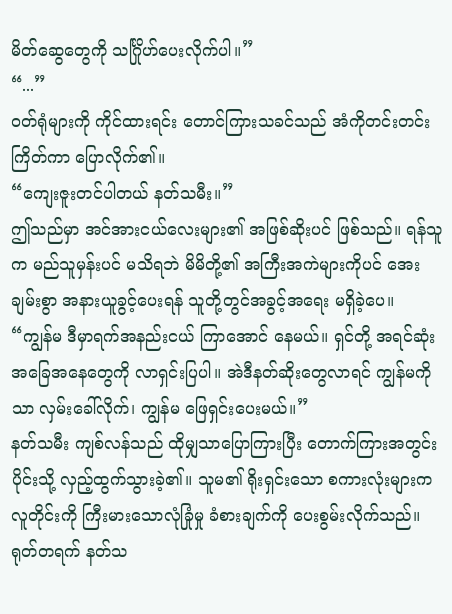မိတ်ဆွေတွေကို သင်္ဂြိုဟ်ပေးလိုက်ပါ။”
“...”
ဝတ်ရုံများကို ကိုင်ထားရင်း တောင်ကြားသခင်သည် အံကိုတင်းတင်းကြိတ်ကာ ပြောလိုက်၏။
“ကျေးဇူးတင်ပါတယ် နတ်သမီး။”
ဤသည်မှာ အင်အားငယ်လေးများ၏ အဖြစ်ဆိုးပင် ဖြစ်သည်။ ရန်သူက မည်သူမှန်းပင် မသိရဘဲ မိမိတို့၏ အကြီးအကဲများကိုပင် အေးချမ်းစွာ အနားယူခွင့်ပေးရန် သူတို့တွင်အခွင့်အရေး မရှိခဲ့ပေ။
“ကျွန်မ ဒီမှာရက်အနည်းငယ် ကြာအောင် နေမယ်။ ရှင်တို့ အရင်ဆုံးအခြေအနေတွေကို လာရှင်းပြပါ။ အဲဒီနတ်ဆိုးတွေလာရင် ကျွန်မကိုသာ လှမ်းခေါ်လိုက်၊ ကျွန်မ ဖြေရှင်းပေးမယ်။”
နတ်သမီး ကျစ်လန်သည် ထိုမျှသာပြောကြားပြီး တောက်ကြားအတွင်းပိုင်းသို့ လှည့်ထွက်သွားခဲ့၏။ သူမ၏ ရိုးရှင်းသော စကားလုံးများက လူတိုင်းကို ကြီးမားသောလုံခြုံမှု ခံစားချက်ကို ပေးစွမ်းလိုက်သည်။
ရုတ်တရက် နတ်သ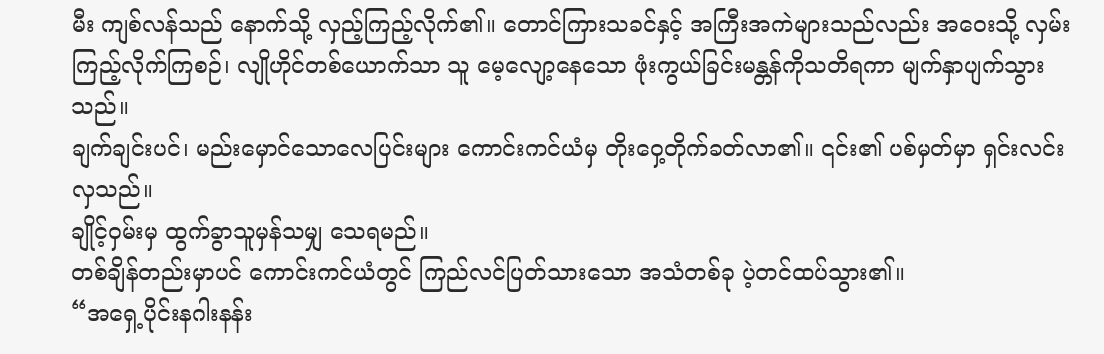မီး ကျစ်လန်သည် နောက်သို့ လှည့်ကြည့်လိုက်၏။ တောင်ကြားသခင်နှင့် အကြီးအကဲများသည်လည်း အဝေးသို့ လှမ်းကြည့်လိုက်ကြစဉ်၊ လျိုဟိုင်တစ်ယောက်သာ သူ မေ့လျော့နေသော ဖုံးကွယ်ခြင်းမန္တန်ကိုသတိရကာ မျက်နှာပျက်သွားသည်။
ချက်ချင်းပင်၊ မည်းမှောင်သောလေပြင်းများ ကောင်းကင်ယံမှ တိုးဝှေ့တိုက်ခတ်လာ၏။ ၎င်း၏ ပစ်မှတ်မှာ ရှင်းလင်းလှသည်။
ချိုင့်ဝှမ်းမှ ထွက်ခွာသူမှန်သမျှ သေရမည်။
တစ်ချိန်တည်းမှာပင် ကောင်းကင်ယံတွင် ကြည်လင်ပြတ်သားသော အသံတစ်ခု ပဲ့တင်ထပ်သွား၏။
“အရှေ့ပိုင်းနဂါးနန်း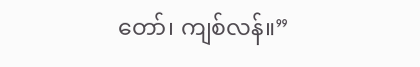တော်၊ ကျစ်လန်။”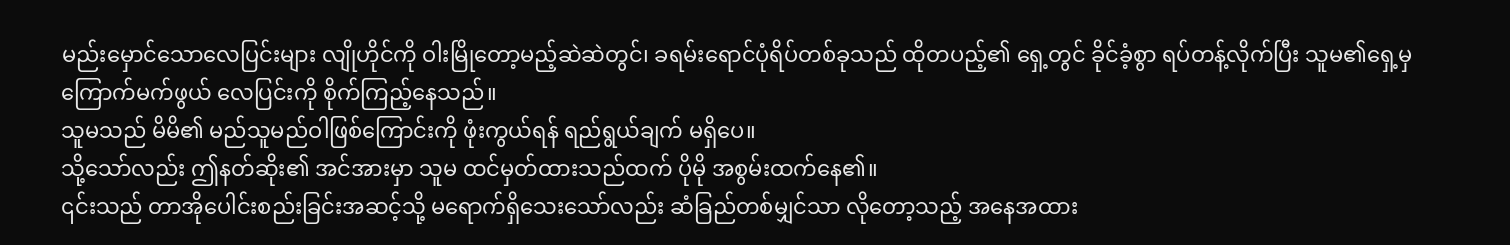မည်းမှောင်သောလေပြင်းများ လျိုဟိုင်ကို ဝါးမြိုတော့မည့်ဆဲဆဲတွင်၊ ခရမ်းရောင်ပုံရိပ်တစ်ခုသည် ထိုတပည့်၏ ရှေ့တွင် ခိုင်ခံ့စွာ ရပ်တန့်လိုက်ပြီး သူမ၏ရှေ့မှ ကြောက်မက်ဖွယ် လေပြင်းကို စိုက်ကြည့်နေသည်။
သူမသည် မိမိ၏ မည်သူမည်ဝါဖြစ်ကြောင်းကို ဖုံးကွယ်ရန် ရည်ရွယ်ချက် မရှိပေ။
သို့သော်လည်း ဤနတ်ဆိုး၏ အင်အားမှာ သူမ ထင်မှတ်ထားသည်ထက် ပိုမို အစွမ်းထက်နေ၏။
၎င်းသည် တာအိုပေါင်းစည်းခြင်းအဆင့်သို့ မရောက်ရှိသေးသော်လည်း ဆံခြည်တစ်မျှင်သာ လိုတော့သည့် အနေအထား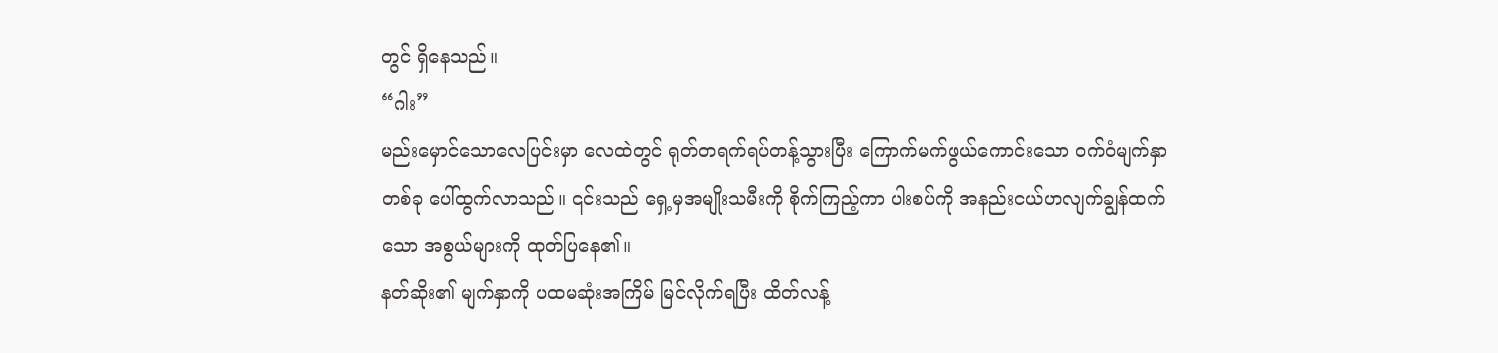တွင် ရှိနေသည်။
“ဂါး”
မည်းမှောင်သောလေပြင်းမှာ လေထဲတွင် ရုတ်တရက်ရပ်တန့်သွားပြီး ကြောက်မက်ဖွယ်ကောင်းသော ဝက်ဝံမျက်နှာတစ်ခု ပေါ်ထွက်လာသည်။ ၎င်းသည် ရှေ့မှအမျိုးသမီးကို စိုက်ကြည့်ကာ ပါးစပ်ကို အနည်းငယ်ဟလျက်ချွန်ထက်သော အစွယ်များကို ထုတ်ပြနေ၏။
နတ်ဆိုး၏ မျက်နှာကို ပထမဆုံးအကြိမ် မြင်လိုက်ရပြီး ထိတ်လန့်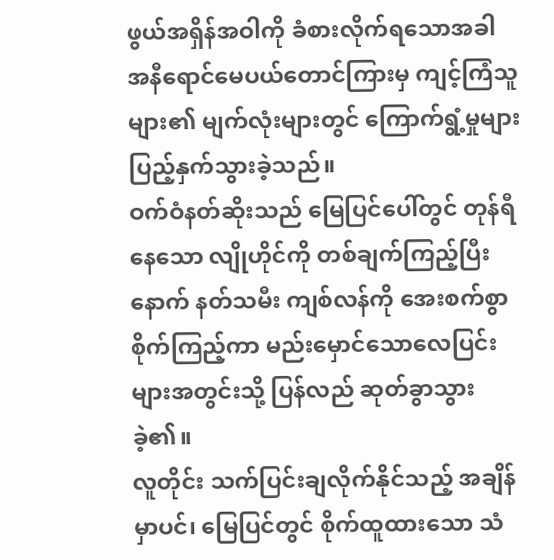ဖွယ်အရှိန်အဝါကို ခံစားလိုက်ရသောအခါ အနီရောင်မေပယ်တောင်ကြားမှ ကျင့်ကြံသူများ၏ မျက်လုံးများတွင် ကြောက်ရွံ့မှုများပြည့်နှက်သွားခဲ့သည်။
ဝက်ဝံနတ်ဆိုးသည် မြေပြင်ပေါ်တွင် တုန်ရီနေသော လျိုဟိုင်ကို တစ်ချက်ကြည့်ပြီးနောက် နတ်သမီး ကျစ်လန်ကို အေးစက်စွာစိုက်ကြည့်ကာ မည်းမှောင်သောလေပြင်းများအတွင်းသို့ ပြန်လည် ဆုတ်ခွာသွားခဲ့၏။
လူတိုင်း သက်ပြင်းချလိုက်နိုင်သည့် အချိန်မှာပင်၊ မြေပြင်တွင် စိုက်ထူထားသော သံ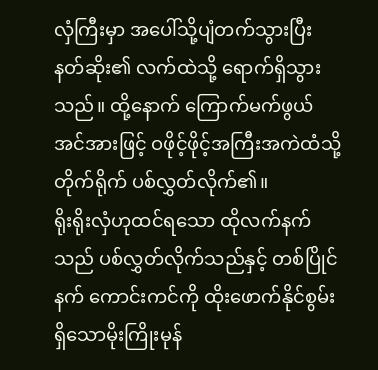လှံကြီးမှာ အပေါ်သို့ပျံတက်သွားပြီး နတ်ဆိုး၏ လက်ထဲသို့ ရောက်ရှိသွားသည်။ ထို့နောက် ကြောက်မက်ဖွယ် အင်အားဖြင့် ဝဖိုင့်ဖိုင့်အကြီးအကဲထံသို့ တိုက်ရိုက် ပစ်လွှတ်လိုက်၏။
ရိုးရိုးလှံဟုထင်ရသော ထိုလက်နက်သည် ပစ်လွှတ်လိုက်သည်နှင့် တစ်ပြိုင်နက် ကောင်းကင်ကို ထိုးဖောက်နိုင်စွမ်းရှိသောမိုးကြိုးမုန်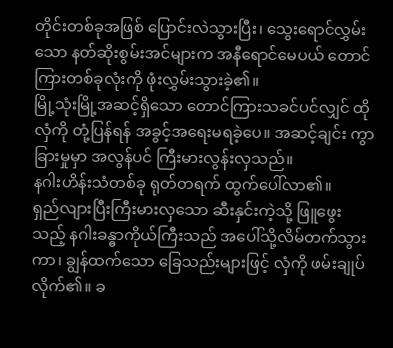တိုင်းတစ်ခုအဖြစ် ပြောင်းလဲသွားပြီး၊ သွေးရောင်လွှမ်းသော နတ်ဆိုးစွမ်းအင်များက အနီရောင်မေပယ် တောင်ကြားတစ်ခုလုံးကို ဖုံးလွှမ်းသွားခဲ့၏။
မြို့သုံးမြို့အဆင့်ရှိသော တောင်ကြားသခင်ပင်လျှင် ထိုလှံကို တုံ့ပြန်ရန် အခွင့်အရေးမရခဲ့ပေ။ အဆင့်ချင်း ကွာခြားမှုမှာ အလွန်ပင် ကြီးမားလွန်းလှသည်။
နဂါးဟိန်းသံတစ်ခု ရုတ်တရက် ထွက်ပေါ်လာ၏။
ရှည်လျားပြီးကြီးမားလှသော ဆီးနှင်းကဲ့သို့ ဖြူဖွေးသည့် နဂါးခန္ဓာကိုယ်ကြီးသည် အပေါ်သို့လိမ်တက်သွားကာ၊ ချွန်ထက်သော ခြေသည်းများဖြင့် လှံကို ဖမ်းချုပ်လိုက်၏။ ခ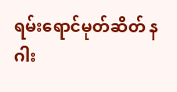ရမ်းရောင်မုတ်ဆိတ် နဂါး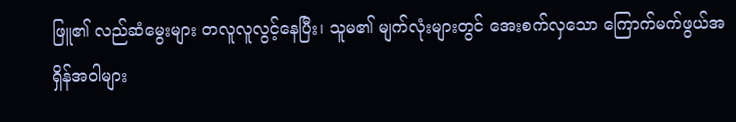ဖြူ၏ လည်ဆံမွေးများ တလူလူလွင့်နေပြီး၊ သူမ၏ မျက်လုံးများတွင် အေးစက်လှသော ကြောက်မက်ဖွယ်အရှိန်အဝါများ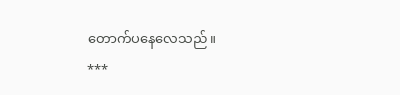တောက်ပနေလေသည်။
***